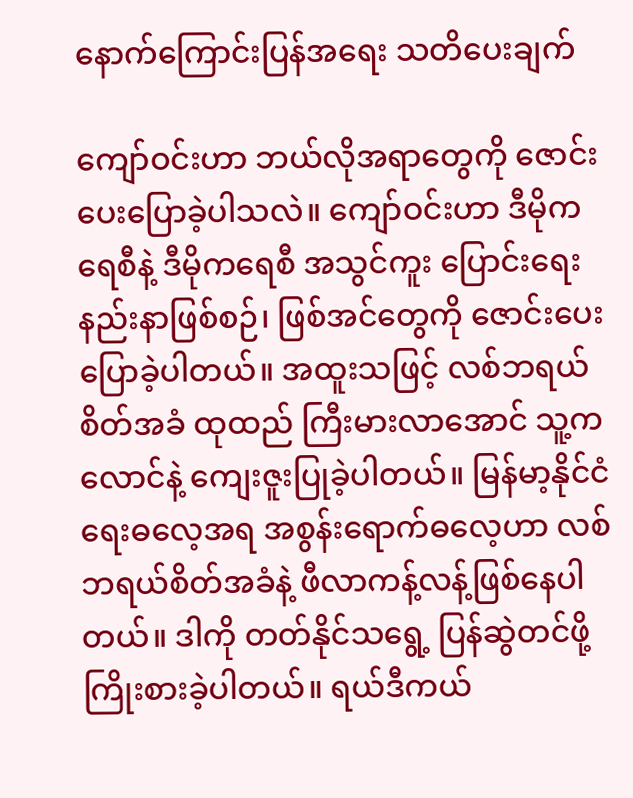နောက်ကြောင်းပြန်အရေး သတိပေးချက်

ကျော်ဝင်းဟာ ဘယ်လိုအရာတွေကို ဇောင်းပေးပြောခဲ့ပါသလဲ။ ကျော်ဝင်းဟာ ဒီမိုကရေစီနဲ့ ဒီမိုကရေစီ အသွင်ကူး ပြောင်းရေးနည်းနာဖြစ်စဉ်၊ ဖြစ်အင်တွေကို ဇောင်းပေးပြောခဲ့ပါတယ်။ အထူးသဖြင့် လစ်ဘရယ်စိတ်အခံ ထုထည် ကြီးမားလာအောင် သူ့ကလောင်နဲ့ ကျေးဇူးပြုခဲ့ပါတယ်။ မြန်မာ့နိုင်ငံရေးဓလေ့အရ အစွန်းရောက်ဓလေ့ဟာ လစ်ဘရယ်စိတ်အခံနဲ့ ဖီလာကန့်လန့်ဖြစ်နေပါတယ်။ ဒါကို တတ်နိုင်သရွေ့ ပြန်ဆွဲတင်ဖို့ ကြိုးစားခဲ့ပါတယ်။ ရယ်ဒီကယ်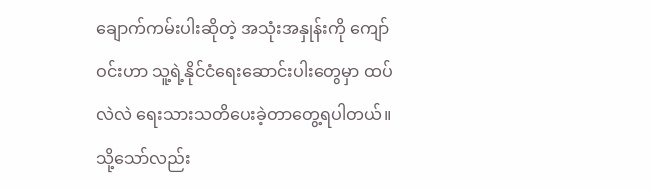ချောက်ကမ်းပါးဆိုတဲ့ အသုံးအနှုန်းကို ကျော်ဝင်းဟာ သူ့ရဲ့နိုင်ငံရေးဆောင်းပါးတွေမှာ ထပ်လဲလဲ ရေးသားသတိပေးခဲ့တာတွေ့ရပါတယ်။ သို့သော်လည်း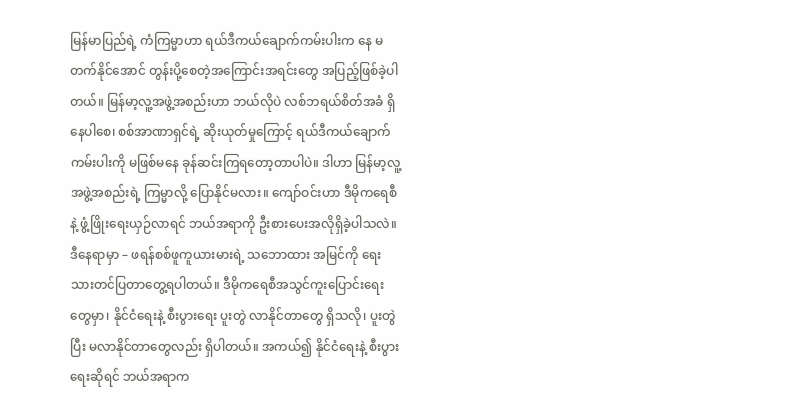မြန်မာပြည်ရဲ့ ကံကြမ္မာဟာ ရယ်ဒီကယ်ချောက်ကမ်းပါးက နေ မတက်နိုင်အောင် တွန်းပို့စေတဲ့အကြောင်းအရင်းတွေ အပြည့်ဖြစ်ခဲ့ပါတယ်။ မြန်မာ့လူ့အဖွဲ့အစည်းဟာ ဘယ်လိုပဲ လစ်ဘရယ်စိတ်အခံ ရှိနေပါစေ၊ စစ်အာဏာရှင်ရဲ့ ဆိုးယုတ်မှုကြောင့် ရယ်ဒီကယ်ချောက်ကမ်းပါးကို မဖြစ်မနေ ခုန်ဆင်းကြရတော့တာပါပဲ။ ဒါဟာ မြန်မာ့လူ့အဖွဲ့အစည်းရဲ့ ကြမ္မာလို့ ပြောနိုင်မလား။ ကျော်ဝင်းဟာ ဒီမိုကရေစီနဲ့ ဖွံ့ဖြိုးရေးယှဉ်လာရင် ဘယ်အရာကို ဦးစားပေးအလိုရှိခဲ့ပါသလဲ။ ဒီနေရာမှာ – ဖရန်စစ်ဖူကူယားမားရဲ့ သဘောထား အမြင်ကို ရေးသားတင်ပြတာတွေ့ရပါတယ်။ ဒီမိုကရေစီအသွင်ကူးပြောင်းရေးတွေမှာ၊ နိုင်ငံရေးနဲ့ စီးပွားရေး ပူးတွဲ လာနိုင်တာတွေ ရှိသလို၊ ပူးတွဲပြီး မလာနိုင်တာတွေလည်း ရှိပါတယ်။ အကယ်၍ နိုင်ငံရေးနဲ့ စီးပွားရေးဆိုရင် ဘယ်အရာက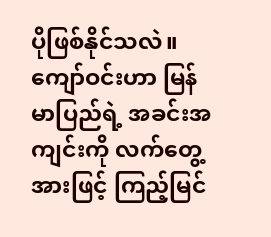ပိုဖြစ်နိုင်သလဲ။ ကျော်ဝင်းဟာ မြန်မာပြည်ရဲ့ အခင်းအကျင်းကို လက်တွေ့အားဖြင့် ကြည့်မြင်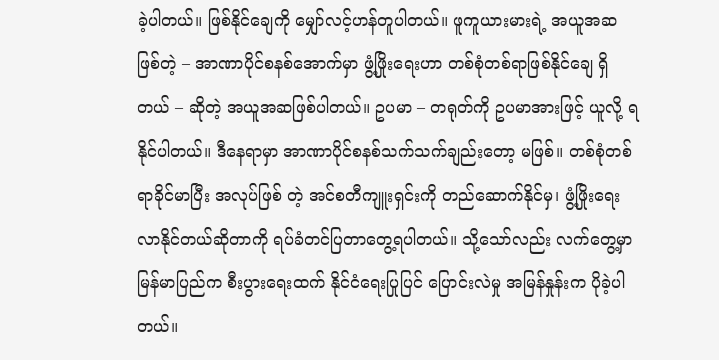ခဲ့ပါတယ်။ ဖြစ်နိုင်ချေကို မျှော်လင့်ဟန်တူပါတယ်။ ဖူကူယားမားရဲ့ အယူအဆဖြစ်တဲ့ – အာဏာပိုင်စနစ်အောက်မှာ ဖွံ့ဖြိုးရေးဟာ တစ်စုံတစ်ရာဖြစ်နိုင်ချေ ရှိတယ် – ဆိုတဲ့ အယူအဆဖြစ်ပါတယ်။ ဥပမာ – တရုတ်ကို ဥပမာအားဖြင့် ယူလို့ ရနိုင်ပါတယ်။ ဒီနေရာမှာ အာဏာပိုင်စနစ်သက်သက်ချည်းတော့ မဖြစ်။ တစ်စုံတစ်ရာခိုင်မာပြီး အလုပ်ဖြစ် တဲ့ အင်စတီကျူးရှင်းကို တည်ဆောက်နိုင်မှ၊ ဖွံ့ဖြိုးရေး လာနိုင်တယ်ဆိုတာကို ရပ်ခံတင်ပြတာတွေ့ရပါတယ်။ သို့သော်လည်း လက်တွေ့မှာ မြန်မာပြည်က စီးပွားရေးထက် နိုင်ငံရေးပြုပြင် ပြောင်းလဲမှု အမြန်နှုန်းက ပိုခဲ့ပါတယ်။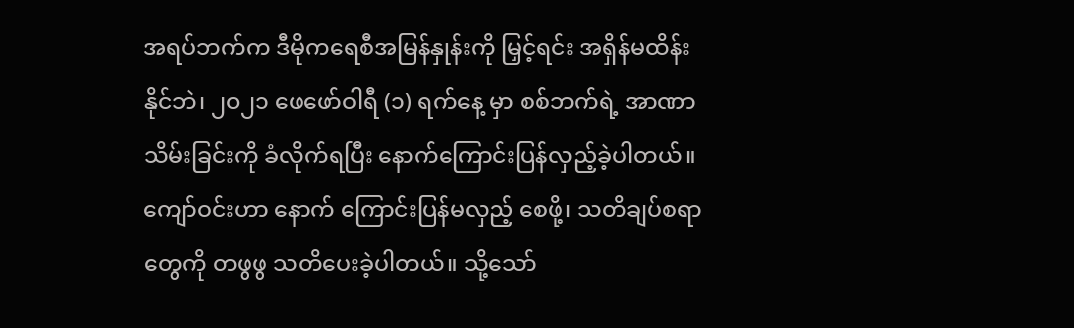အရပ်ဘက်က ဒီမိုကရေစီအမြန်နှုန်းကို မြှင့်ရင်း အရှိန်မထိန်းနိုင်ဘဲ၊ ၂၀၂၁ ဖေဖော်ဝါရီ (၁) ရက်နေ့ မှာ စစ်ဘက်ရဲ့ အာဏာသိမ်းခြင်းကို ခံလိုက်ရပြီး နောက်ကြောင်းပြန်လှည့်ခဲ့ပါတယ်။ ကျော်ဝင်းဟာ နောက် ကြောင်းပြန်မလှည့် စေဖို့၊ သတိချပ်စရာတွေကို တဖွဖွ သတိပေးခဲ့ပါတယ်။ သို့သော်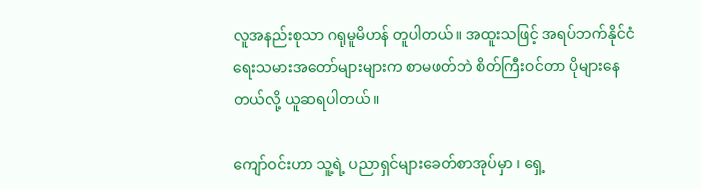လူအနည်းစုသာ ဂရုမူမိဟန် တူပါတယ်။ အထူးသဖြင့် အရပ်ဘက်နိုင်ငံရေးသမားအတော်များများက စာမဖတ်ဘဲ စိတ်ကြီးဝင်တာ ပိုများနေတယ်လို့ ယူဆရပါတယ်။

ကျော်ဝင်းဟာ သူ့ရဲ့ ပညာရှင်များခေတ်စာအုပ်မှာ ၊ ရှေ့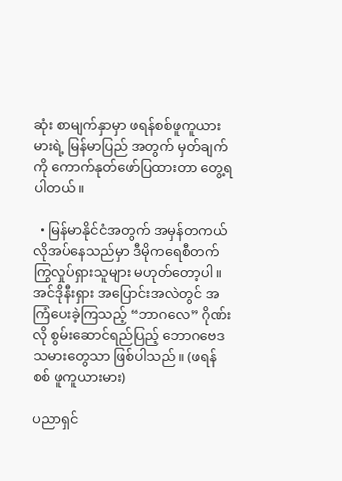ဆုံး စာမျက်နှာမှာ ဖရန်စစ်ဖူကူယားမားရဲ့ မြန်မာပြည် အတွက် မှတ်ချက်ကို ကောက်နုတ်ဖော်ပြထားတာ တွေ့ရပါတယ်။

  • မြန်မာနိုင်ငံအတွက် အမှန်တကယ်လိုအပ်နေသည်မှာ ဒီမိုကရေစီတက်ကြွလှုပ်ရှားသူများ မဟုတ်တော့ပါ။ အင်ဒိုနီးရှား အပြောင်းအလဲတွင် အကြံပေးခဲ့ကြသည့် “ဘာဂလေ” ဂိုဏ်းလို စွမ်းဆောင်ရည်ပြည့် ဘောဂဗေဒသမားတွေသာ ဖြစ်ပါသည်။ (ဖရန်စစ် ဖူကူယားမား)

ပညာရှင်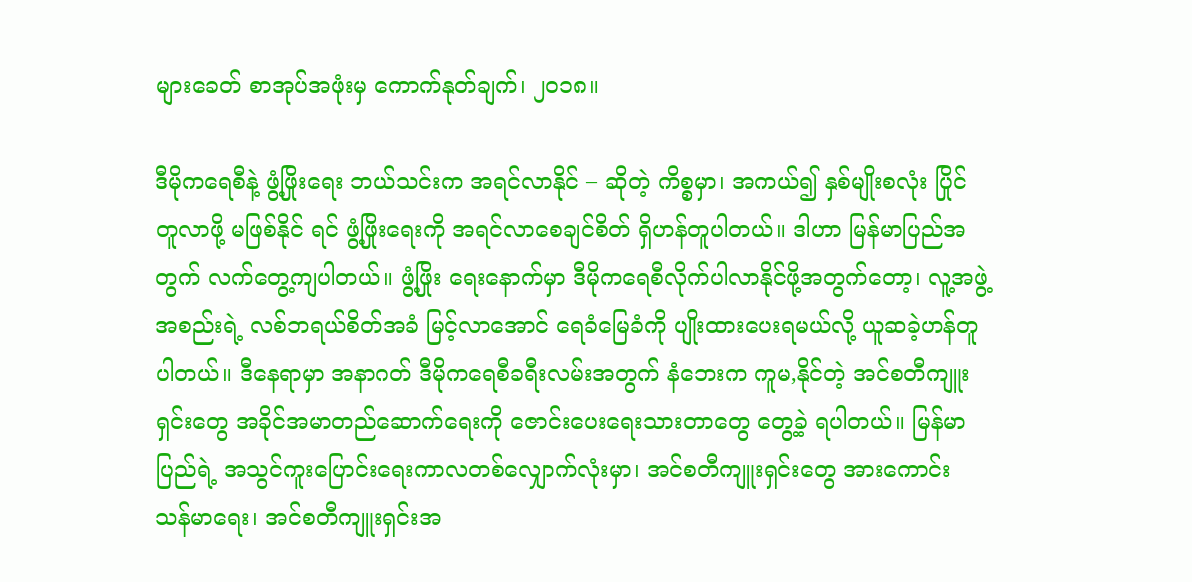များခေတ် စာအုပ်အဖုံးမှ ကောက်နုတ်ချက်၊ ၂၀၁၈။

ဒီမိုကရေစီနဲ့ ဖွံ့ဖြိုးရေး ဘယ်သင်းက အရင်လာနိုင် – ဆိုတဲ့ ကိစ္စမှာ၊ အကယ်၍ နှစ်မျိုးစလုံး ပြိုင်တူလာဖို့ မဖြစ်နိုင် ရင် ဖွံ့ဖြိုးရေးကို အရင်လာစေချင်စိတ် ရှိဟန်တူပါတယ်။ ဒါဟာ မြန်မာပြည်အတွက် လက်တွေ့ကျပါတယ်။ ဖွံ့ဖြိုး ရေးနောက်မှာ ဒီမိုကရေစီလိုက်ပါလာနိုင်ဖို့အတွက်တော့၊ လူ့အဖွဲ့အစည်းရဲ့ လစ်ဘရယ်စိတ်အခံ မြင့်လာအောင် ရေခံမြေခံကို ပျိုးထားပေးရမယ်လို့ ယူဆခဲ့ဟန်တူပါတယ်။ ဒီနေရာမှာ အနာဂတ် ဒီမိုကရေစီခရီးလမ်းအတွက် နံဘေးက ကူမ,နိုင်တဲ့ အင်စတီကျူးရှင်းတွေ အခိုင်အမာတည်ဆောက်ရေးကို ဇောင်းပေးရေးသားတာတွေ တွေ့ခဲ့ ရပါတယ်။ မြန်မာပြည်ရဲ့ အသွင်ကူးပြောင်းရေးကာလတစ်လျှောက်လုံးမှာ၊ အင်စတီကျူးရှင်းတွေ အားကောင်း သန်မာရေး၊ အင်စတီကျူးရှင်းအ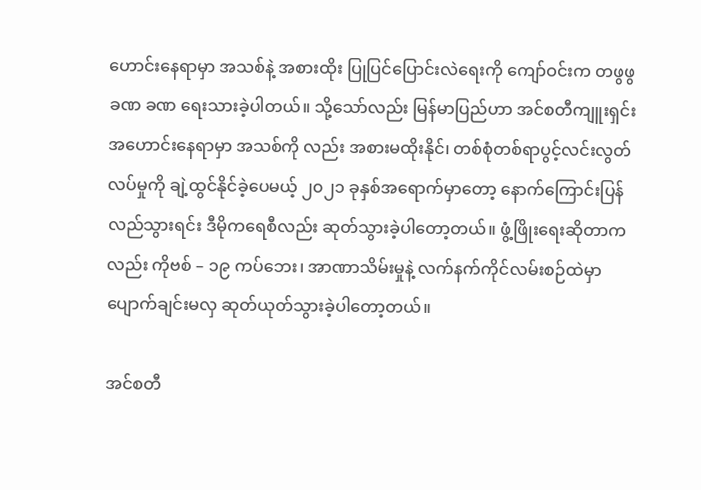ဟောင်းနေရာမှာ အသစ်နဲ့ အစားထိုး ပြုပြင်ပြောင်းလဲရေးကို ကျော်ဝင်းက တဖွဖွ ခဏ ခဏ ရေးသားခဲ့ပါတယ်။ သို့သော်လည်း မြန်မာပြည်ဟာ အင်စတီကျူးရှင်းအဟောင်းနေရာမှာ အသစ်ကို လည်း အစားမထိုးနိုင်၊ တစ်စုံတစ်ရာပွင့်လင်းလွတ်လပ်မှုကို ချဲ့ထွင်နိုင်ခဲ့ပေမယ့် ၂၀၂၁ ခုနှစ်အရောက်မှာတော့ နောက်ကြောင်းပြန်လည်သွားရင်း ဒီမိုကရေစီလည်း ဆုတ်သွားခဲ့ပါတော့တယ်။ ဖွံ့ဖြိုးရေးဆိုတာကလည်း ကိုဗစ် – ၁၉ ကပ်ဘေး၊ အာဏာသိမ်းမှုနဲ့ လက်နက်ကိုင်လမ်းစဉ်ထဲမှာ ပျောက်ချင်းမလှ ဆုတ်ယုတ်သွားခဲ့ပါတော့တယ်။

အင်စတီ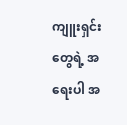ကျူးရှင်းတွေရဲ့ အရေးပါ အ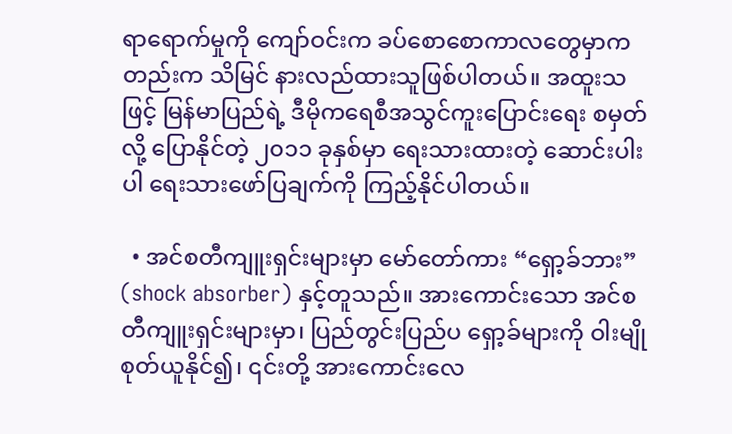ရာရောက်မှုကို ကျော်ဝင်းက ခပ်စောစောကာလတွေမှာကတည်းက သိမြင် နားလည်ထားသူဖြစ်ပါတယ်။ အထူးသဖြင့် မြန်မာပြည်ရဲ့ ဒီမိုကရေစီအသွင်ကူးပြောင်းရေး စမှတ်လို့ ပြောနိုင်တဲ့ ၂၀၁၁ ခုနှစ်မှာ ရေးသားထားတဲ့ ဆောင်းပါးပါ ရေးသားဖော်ပြချက်ကို ကြည့်နိုင်ပါတယ်။

  • အင်စတီကျူးရှင်းများမှာ မော်တော်ကား “ရှော့ခ်ဘား” (shock absorber) နှင့်တူသည်။ အားကောင်းသော အင်စတီကျူးရှင်းများမှာ၊ ပြည်တွင်းပြည်ပ ရှော့ခ်များကို ဝါးမျိုစုတ်ယူနိုင်၍၊ ၎င်းတို့ အားကောင်းလေ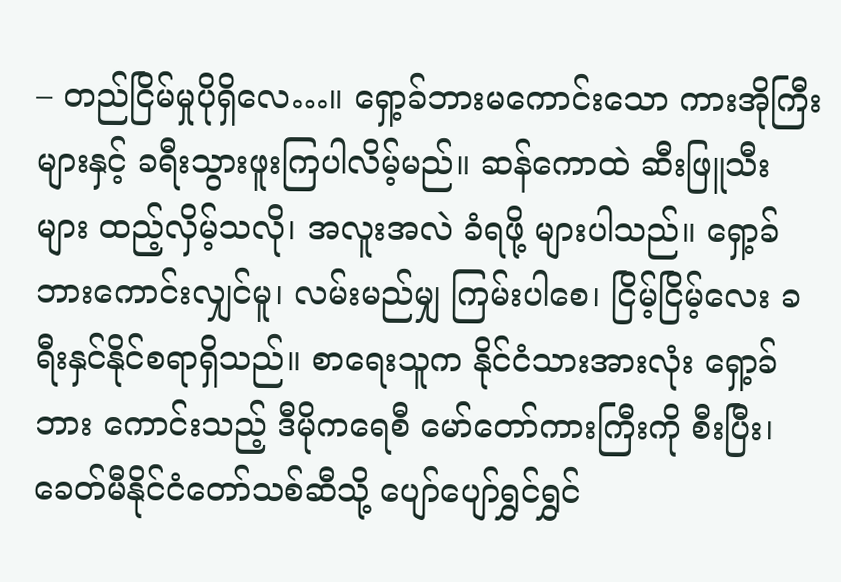– တည်ငြိမ်မှုပိုရှိလေ…။ ရှော့ခ်ဘားမကောင်းသော ကားအိုကြီးများနှင့် ခရီးသွားဖူးကြပါလိမ့်မည်။ ဆန်ကောထဲ ဆီးဖြူသီးများ ထည့်လှိမ့်သလို၊ အလူးအလဲ ခံရဖို့ များပါသည်။ ရှော့ခ်ဘားကောင်းလျှင်မူ၊ လမ်းမည်မျှ ကြမ်းပါစေ၊ ငြိမ့်ငြိမ့်လေး ခရီးနှင်နိုင်စရာရှိသည်။ စာရေးသူက နိုင်ငံသားအားလုံး ရှော့ခ်ဘား ကောင်းသည့် ဒီမိုကရေစီ မော်တော်ကားကြီးကို စီးပြီး၊ ခေတ်မီနိုင်ငံတော်သစ်ဆီသို့ ပျော်ပျော်ရွှင်ရွှင်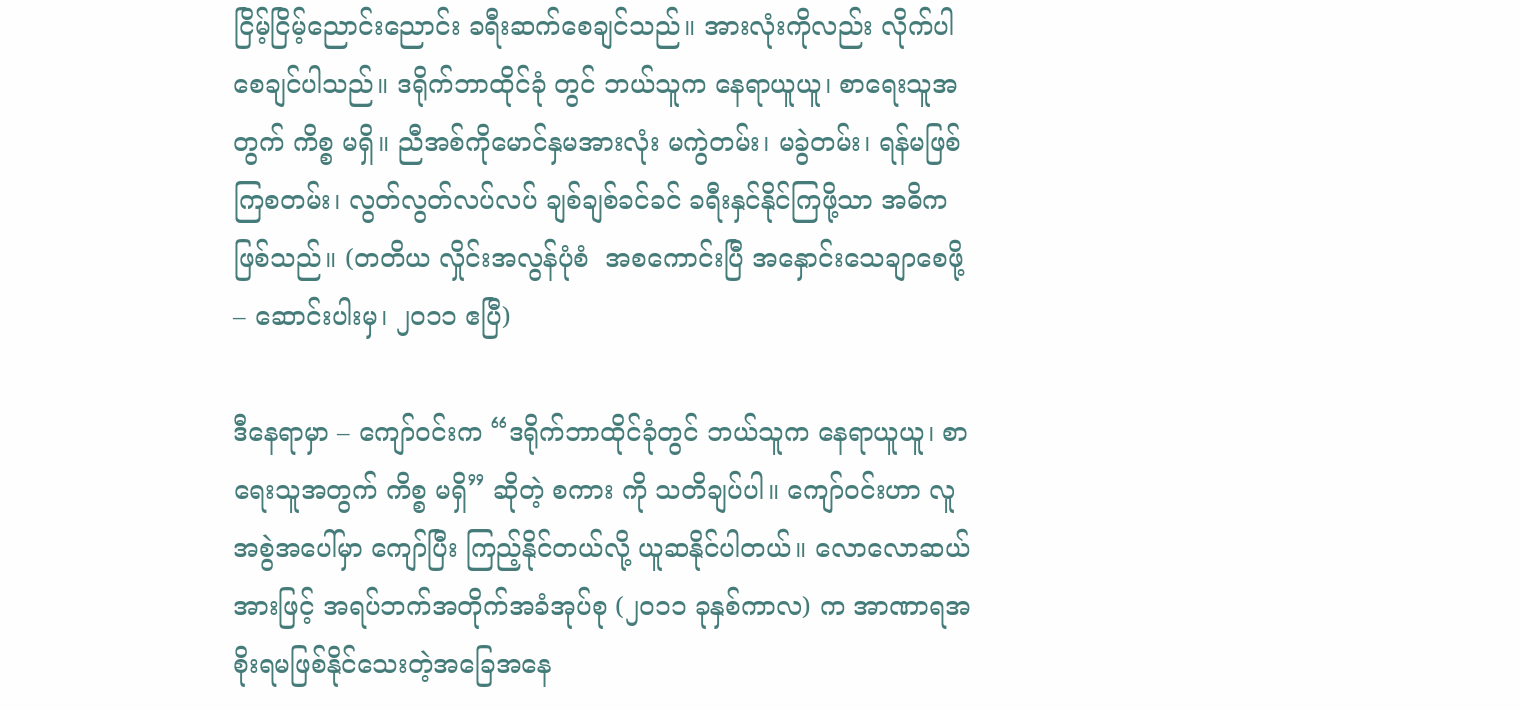ငြိမ့်ငြိမ့်ညောင်းညောင်း ခရီးဆက်စေချင်သည်။ အားလုံးကိုလည်း လိုက်ပါစေချင်ပါသည်။ ဒရိုက်ဘာထိုင်ခုံ တွင် ဘယ်သူက နေရာယူယူ၊ စာရေးသူအတွက် ကိစ္စ မရှိ။ ညီအစ်ကိုမောင်နှမအားလုံး မကွဲတမ်း၊ မခွဲတမ်း၊ ရန်မဖြစ်ကြစတမ်း၊ လွတ်လွတ်လပ်လပ် ချစ်ချစ်ခင်ခင် ခရီးနှင်နိုင်ကြဖို့သာ အဓိကဖြစ်သည်။ (တတိယ လှိုင်းအလွန်ပုံစံ  အစကောင်းပြီ အနှောင်းသေချာစေဖို့ – ဆောင်းပါးမှ၊ ၂၀၁၁ ဧပြီ)

ဒီနေရာမှာ – ကျော်ဝင်းက “ဒရိုက်ဘာထိုင်ခုံတွင် ဘယ်သူက နေရာယူယူ၊ စာရေးသူအတွက် ကိစ္စ မရှိ” ဆိုတဲ့ စကား ကို သတိချပ်ပါ။ ကျော်ဝင်းဟာ လူအစွဲအပေါ်မှာ ကျော်ပြီး ကြည့်နိုင်တယ်လို့ ယူဆနိုင်ပါတယ်။ လောလောဆယ် အားဖြင့် အရပ်ဘက်အတိုက်အခံအုပ်စု (၂၀၁၁ ခုနှစ်ကာလ) က အာဏာရအစိုးရမဖြစ်နိုင်သေးတဲ့အခြေအနေ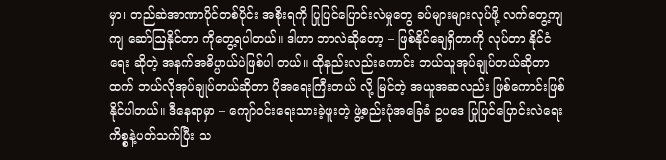မှာ၊ တည်ဆဲအာဏာပိုင်တစ်ပိုင်း အစိုးရကို ပြုပြင်ပြောင်းလဲမှုတွေ ခပ်များများလုပ်ဖို့ လက်တွေ့ကျကျ ဆော်ဩနိုင်တာ ကိုတွေ့ရပါတယ်။ ဒါဟာ ဘာလဲဆိုတော့ – ဖြစ်နိုင်ချေရှိတာကို လုပ်တာ နိုင်ငံရေး ဆိုတဲ့ အနက်အဓိပ္ပာယ်ပဲဖြစ်ပါ တယ်။ ထိုနည်းလည်းကောင်း ဘယ်သူအုပ်ချုပ်တယ်ဆိုတာထက် ဘယ်လိုအုပ်ချုပ်တယ်ဆိုတာ ပိုအရေးကြီးတယ် လို့ မြင်တဲ့ အယူအဆလည်း ဖြစ်ကောင်းဖြစ်နိုင်ပါတယ်။ ဒီနေရာမှာ – ကျော်ဝင်းရေးသားခဲ့ဖူးတဲ့ ဖွဲ့စည်းပုံအခြေခံ ဥပဒေ ပြုပြင်ပြောင်းလဲရေးကိစ္စနဲ့ပတ်သက်ပြီး သ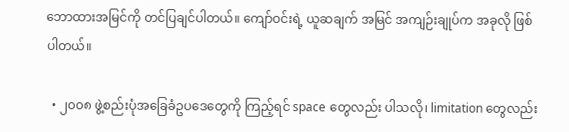ဘောထားအမြင်ကို တင်ပြချင်ပါတယ်။ ကျော်ဝင်းရဲ့ ယူဆချက် အမြင် အကျဉ်းချုပ်က အခုလို ဖြစ်ပါတယ်။

  • ၂၀၀၈ ဖွဲ့စည်းပုံအခြေခံဥပဒေတွေကို ကြည့်ရင် space တွေလည်း ပါသလို၊ limitation တွေလည်း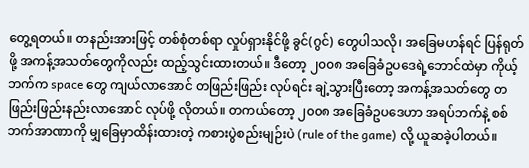တွေ့ရတယ်။ တနည်းအားဖြင့် တစ်စုံတစ်ရာ လှုပ်ရှားနိုင်ဖို့ ခွင်(ဂွင်) တွေပါသလို၊ အခြေမဟန်ရင် ပြန်ရုတ် ဖို့ အကန့်အသတ်တွေကိုလည်း ထည့်သွင်းထားတယ်။ ဒီတော့ ၂၀၀၈ အခြေခံဥပဒေရဲ့ဘောင်ထဲမှာ ကိုယ့်ဘက်က space တွေ ကျယ်လာအောင် တဖြည်းဖြည်း လုပ်ရင်း ချဲ့သွားပြီးတော့ အကန့်အသတ်တွေ တဖြည်းဖြည်းနည်းလာအောင် လုပ်ဖို့ လိုတယ်။ တကယ်တော့ ၂၀၀၈ အခြေခံဥပဒေဟာ အရပ်ဘက်နဲ့ စစ်ဘက်အာဏာကို မျှခြေမှာထိန်းထားတဲ့ ကစားပွဲစည်းမျဉ်းပဲ (rule of the game) လို့ ယူဆခဲ့ပါတယ်။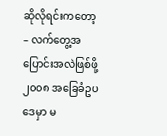ဆိုလိုရင်းကတော့ – လက်တွေ့အပြောင်းအလဲဖြစ်ဖို့ ၂၀၀၈ အခြေခံဥပဒေမှာ မ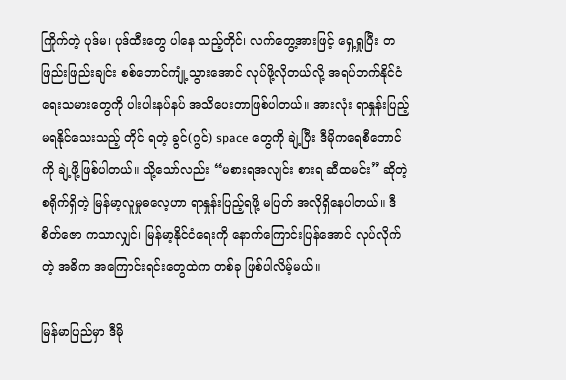ကြိုက်တဲ့ ပုဒ်မ၊ ပုဒ်ထီးတွေ ပါနေ သည့်တိုင်၊ လက်တွေ့အားဖြင့် ရှေ့ရှုပြီး တဖြည်းဖြည်းချင်း စစ်ဘောင်ကျုံ့သွားအောင် လုပ်ဖို့လိုတယ်လို့ အရပ်ဘက်နိုင်ငံရေးသမားတွေကို ပါးပါးနပ်နပ် အသိပေးတာဖြစ်ပါတယ်။ အားလုံး ရာနှုန်းပြည့် မရနိုင်သေးသည့် တိုင် ရတဲ့ ခွင်(ဂွင်) space တွေကို ချဲ့ပြီး ဒီမိုကရေစီဘောင်ကို ချဲ့ဖို့ဖြစ်ပါတယ်။ သို့သော်လည်း “မစားရအလျင်း စားရ ဆီထမင်း” ဆိုတဲ့ စရိုက်ရှိတဲ့ မြန်မာ့လူမှုဓလေ့ဟာ ရာနှုန်းပြည့်ရဖို့ မပြတ် အလိုရှိနေပါတယ်။ ဒီစိတ်ဇော ကသာလျှင်၊ မြန်မာ့နိုင်ငံရေးကို နောက်ကြောင်းပြန်အောင် လုပ်လိုက်တဲ့ အဓိက အကြောင်းရင်းတွေထဲက တစ်ခု ဖြစ်ပါလိမ့်မယ်။

မြန်မာပြည်မှာ ဒီမို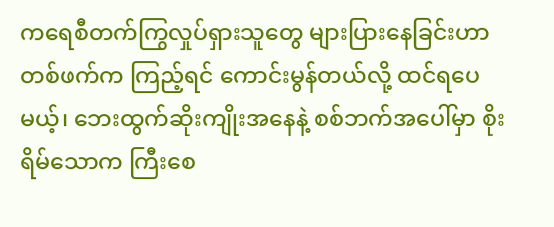ကရေစီတက်ကြွလှုပ်ရှားသူတွေ များပြားနေခြင်းဟာ တစ်ဖက်က ကြည့်ရင် ကောင်းမွန်တယ်လို့ ထင်ရပေမယ့်၊ ဘေးထွက်ဆိုးကျိုးအနေနဲ့ စစ်ဘက်အပေါ်မှာ စိုးရိမ်သောက ကြီးစေ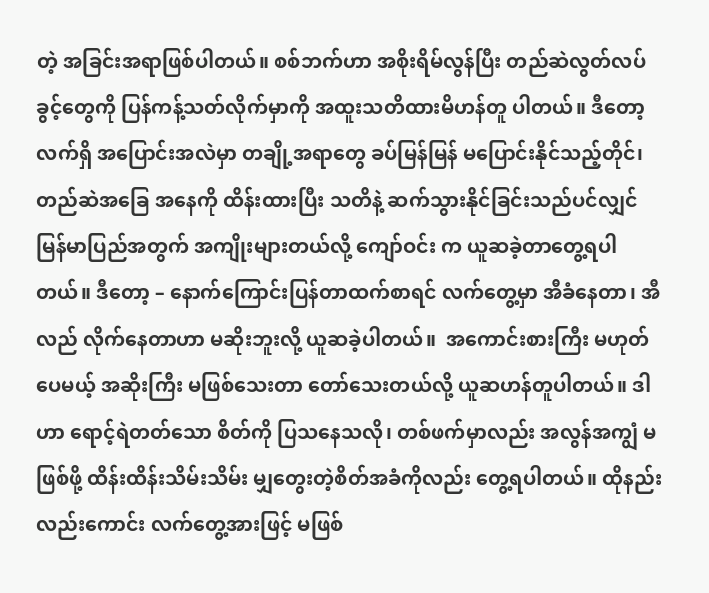တဲ့ အခြင်းအရာဖြစ်ပါတယ်။ စစ်ဘက်ဟာ အစိုးရိမ်လွန်ပြီး တည်ဆဲလွတ်လပ်ခွင့်တွေကို ပြန်ကန့်သတ်လိုက်မှာကို အထူးသတိထားမိဟန်တူ ပါတယ်။ ဒီတော့ လက်ရှိ အပြောင်းအလဲမှာ တချို့အရာတွေ ခပ်မြန်မြန် မပြောင်းနိုင်သည့်တိုင်၊ တည်ဆဲအခြေ အနေကို ထိန်းထားပြီး သတိနဲ့ ဆက်သွားနိုင်ခြင်းသည်ပင်လျှင် မြန်မာပြည်အတွက် အကျိုးများတယ်လို့ ကျော်ဝင်း က ယူဆခဲ့တာတွေ့ရပါတယ်။ ဒီတော့ – နောက်ကြောင်းပြန်တာထက်စာရင် လက်တွေ့မှာ အီခံနေတာ၊ အီလည် လိုက်နေတာဟာ မဆိုးဘူးလို့ ယူဆခဲ့ပါတယ်။  အကောင်းစားကြီး မဟုတ်ပေမယ့် အဆိုးကြီး မဖြစ်သေးတာ တော်သေးတယ်လို့ ယူဆဟန်တူပါတယ်။ ဒါဟာ ရောင့်ရဲတတ်သော စိတ်ကို ပြသနေသလို၊ တစ်ဖက်မှာလည်း အလွန်အကျွံ မဖြစ်ဖို့ ထိန်းထိန်းသိမ်းသိမ်း မျှတွေးတဲ့စိတ်အခံကိုလည်း တွေ့ရပါတယ်။ ထိုနည်းလည်းကောင်း လက်တွေ့အားဖြင့် မဖြစ်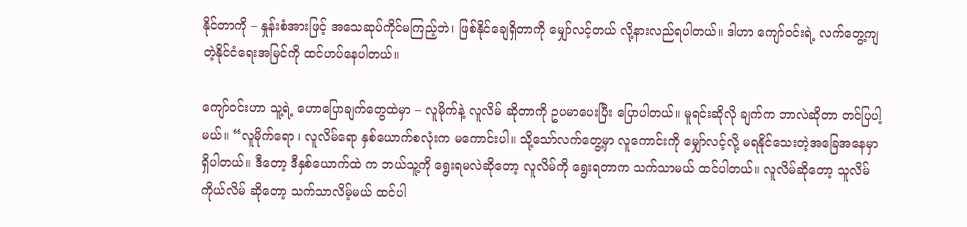နိုင်တာကို – နှုန်းစံအားဖြင့် အသေဆုပ်ကိုင်မကြည့်ဘဲ၊ ဖြစ်နိုင်ချေရှိတာကို မျှော်လင့်တယ် လို့နားလည်ရပါတယ်။ ဒါဟာ ကျော်ဝင်းရဲ့ လက်တွေ့ကျတဲ့နိုင်ငံရေးအမြင်ကို ထင်ဟပ်နေပါတယ်။

ကျော်ဝင်းဟာ သူ့ရဲ့ ဟောပြောချက်တွေထဲမှာ – လူမိုက်နဲ့ လူလိမ် ဆိုတာကို ဥပမာပေးပြီး ပြောပါတယ်။ မူရင်းဆိုလို ချက်က ဘာလဲဆိုတာ တင်ပြပါ့မယ်။ “လူမိုက်ရော ၊ လူလိမ်ရော နှစ်ယောက်စလုံးက မကောင်းပါ။ သို့သော်လက်တွေ့မှာ လူကောင်းကို မျှော်လင့်လို့ မရနိုင်သေးတဲ့အခြေအနေမှာ ရှိပါတယ်။ ဒီတော့ ဒီနှစ်ယောက်ထဲ က ဘယ်သူ့ကို ရွေးရမလဲဆိုတော့ လူလိမ်ကို ရွေးရတာက သက်သာမယ် ထင်ပါတယ်။ လူလိမ်ဆိုတော့ သူလိမ် ကိုယ်လိမ် ဆိုတော့ သက်သာလိမ့်မယ် ထင်ပါ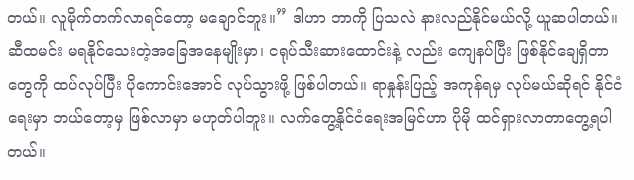တယ်။ လူမိုက်တက်လာရင်တော့ မချောင်ဘူး။” ဒါဟာ ဘာကို ပြသလဲ နားလည်နိုင်မယ်လို့ ယူဆပါတယ်။ ဆီထမင်း မရနိုင်သေးတဲ့အခြေအနေမျိုးမှာ၊ ငရုပ်သီးဆားထောင်းနဲ့ လည်း ကျေနပ်ပြီး ဖြစ်နိုင်ချေရှိတာတွေကို ထပ်လုပ်ပြီး ပိုကောင်းအောင် လုပ်သွားဖို့ ဖြစ်ပါတယ်။ ရာနှုန်းပြည့် အကုန်ရမှ လုပ်မယ်ဆိုရင် နိုင်ငံရေးမှာ ဘယ်တော့မှ ဖြစ်လာမှာ မဟုတ်ပါဘူး။ လက်တွေ့နိုင်ငံရေးအမြင်ဟာ ပိုမို ထင်ရှားလာတာတွေ့ရပါတယ်။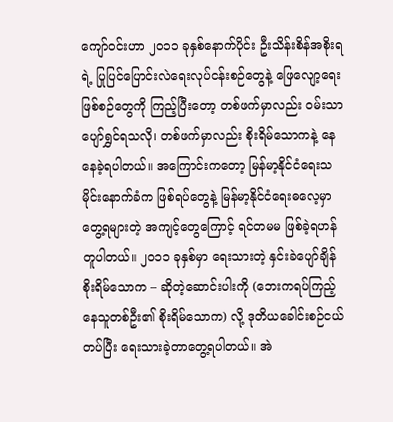ကျော်ဝင်းဟာ ၂၀၁၁ ခုနှစ်နောက်ပိုင်း ဦးသိန်းစိန်အစိုးရရဲ့ ပြုပြင်ပြောင်းလဲရေးလုပ်ငန်းစဉ်တွေနဲ့ ဖြေလျော့ရေး ဖြစ်စဉ်တွေကို ကြည့်ပြီးတော့ တစ်ဖက်မှာလည်း ဝမ်းသာပျော်ရွှင်ရသလို၊ တစ်ဖက်မှာလည်း စိုးရိမ်သောကနဲ့ နေနေခဲ့ရပါတယ်။ အကြောင်းကတော့ မြန်မာ့နိုင်ငံရေးသမိုင်းနောက်ခံက ဖြစ်ရပ်တွေနဲ့ မြန်မာ့နိုင်ငံရေးဓလေ့မှာ တွေ့ရများတဲ့ အကျင့်တွေကြောင့် ရင်တမမ ဖြစ်ခဲ့ရဟန်တူပါတယ်။ ၂၀၁၁ ခုနှစ်မှာ ရေးသားတဲ့ နှင်းခဲပျော်ချိန် စိုးရိမ်သောက – ဆိုတဲ့ဆောင်းပါးကို (ဘေးကရပ်ကြည့်နေသူတစ်ဦး၏ စိုးရိမ်သောက) လို့ ဒုတိယခေါင်းစဉ်ငယ် တပ်ပြီး ရေးသားခဲ့တာတွေ့ရပါတယ်။ အဲ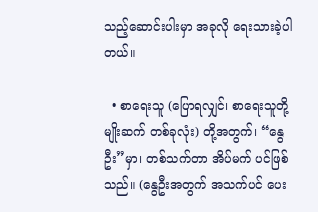သည့်ဆောင်းပါးမှာ အခုလို ရေးသားခဲ့ပါတယ်။

  • စာရေးသူ (ပြောရလျှင်၊ စာရေးသူတို့မျိုးဆက် တစ်ခုလုံး) တို့အတွက်၊ “နွေဦး”မှာ၊ တစ်သက်တာ အိပ်မက် ပင်ဖြစ်သည်။ (နွေဦးအတွက် အသက်ပင် ပေး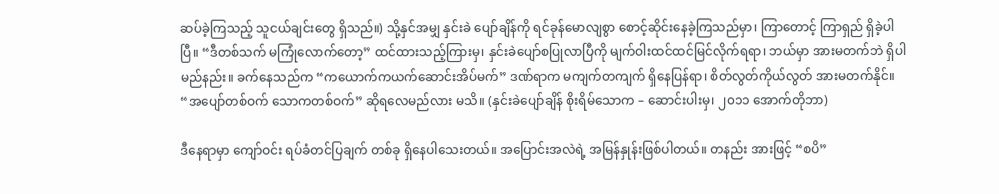ဆပ်ခဲ့ကြသည့် သူငယ်ချင်းတွေ ရှိသည်။) သို့နှင်အမျှ နှင်းခဲ ပျော်ချိန်ကို ရင်ခုန်မောလျစွာ စောင့်ဆိုင်းနေခဲ့ကြသည်မှာ၊ ကြာတောင့် ကြာရှည် ရှိခဲ့ပါပြီ။ “ဒီတစ်သက် မကြုံလောက်တော့” ထင်ထားသည့်ကြားမှ၊ နှင်းခဲပျော်စပြုလာပြီကို မျက်ဝါးထင်ထင်မြင်လိုက်ရရာ၊ ဘယ်မှာ အားမတက်ဘဲ ရှိပါမည်နည်း။ ခက်နေသည်က “ကယောက်ကယက်ဆောင်းအိပ်မက်” ဒဏ်ရာက မကျက်တကျက် ရှိနေပြန်ရာ၊ စိတ်လွတ်ကိုယ်လွတ် အားမတက်နိုင်။ “အပျော်တစ်ဝက် သောကတစ်ဝက်” ဆိုရလေမည်လား မသိ။ (နှင်းခဲပျော်ချိန် စိုးရိမ်သောက – ဆောင်းပါးမှ၊ ၂၀၁၁ အောက်တိုဘာ)

ဒီနေရာမှာ ကျော်ဝင်း ရပ်ခံတင်ပြချက် တစ်ခု ရှိနေပါသေးတယ်။ အပြောင်းအလဲရဲ့ အမြန်နှုန်းဖြစ်ပါတယ်။ တနည်း အားဖြင့် “စပိ”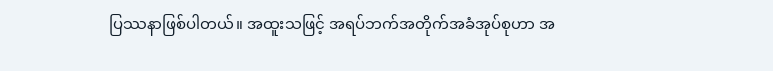ပြဿနာဖြစ်ပါတယ်။ အထူးသဖြင့် အရပ်ဘက်အတိုက်အခံအုပ်စုဟာ အ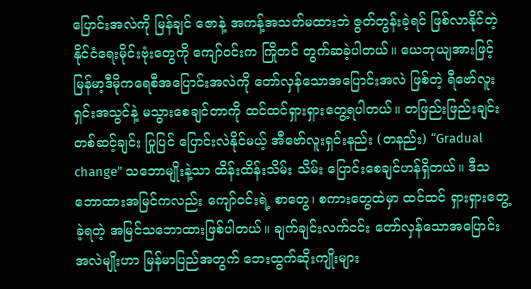ပြောင်းအလဲကို မြန်ချင် ဇောနဲ့ အကန့်အသတ်မထားဘဲ ဇွတ်တွန်းခဲ့ရင် ဖြစ်လာနိုင်တဲ့ နိုင်ငံရေးမိုင်းဗုံးတွေကို ကျော်ဝင်းက ကြိုတင် တွက်ဆခဲ့ပါတယ်။ ယေဘုယျအားဖြင့် မြန်မာ့ဒီမိုကရေစီအပြောင်းအလဲကို တော်လှန်သောအပြောင်းအလဲ ဖြစ်တဲ့ ရီဗော်လူးရှင်းအသွင်နဲ့ မသွားစေချင်တာကို ထင်ထင်ရှားရှားတွေ့ရပါတယ်။ တဖြည်းဖြည်းချင်း တစ်ဆင့်ချင်း ပြုပြင် ပြောင်းလဲနိုင်မယ့် အီဗော်လူးရှင်းနည်း (တနည်း) “Gradual change” သဘောမျိုးနဲ့သာ ထိန်းထိန်းသိမ်း သိမ်း ပြောင်းစေချင်ဟန်ရှိတယ်။ ဒီသဘောထားအမြင်ကလည်း ကျော်ဝင်းရဲ့ စာတွေ၊ စကားတွေထဲမှာ ထင်ထင် ရှားရှားတွေ့ခဲ့ရတဲ့ အမြင်သဘောထားဖြစ်ပါတယ်။ ချက်ချင်းလက်ငင်း တော်လှန်သောအပြောင်းအလဲမျိုးဟာ မြန်မာပြည်အတွက် ဘေးထွက်ဆိုးကျိုးများ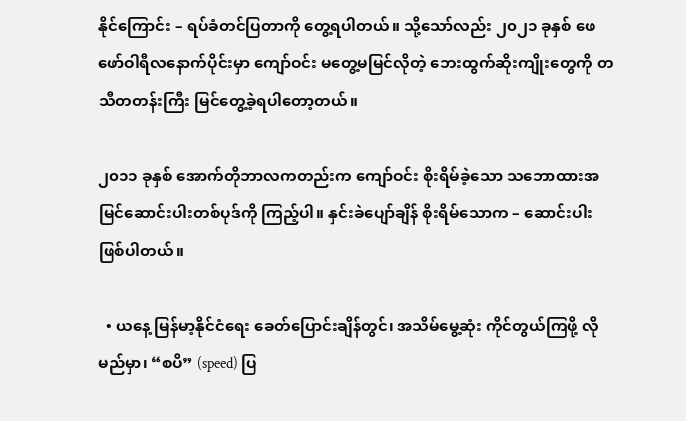နိုင်ကြောင်း – ရပ်ခံတင်ပြတာကို တွေ့ရပါတယ်။ သို့သော်လည်း ၂၀၂၁ ခုနှစ် ဖေဖော်ဝါရီလနောက်ပိုင်းမှာ ကျော်ဝင်း မတွေ့မမြင်လိုတဲ့ ဘေးထွက်ဆိုးကျိုးတွေကို တသီတတန်းကြီး မြင်တွေ့ခဲ့ရပါတော့တယ်။

၂၀၁၁ ခုနှစ် အောက်တိုဘာလကတည်းက ကျော်ဝင်း စိုးရိမ်ခဲ့သော သဘောထားအမြင်ဆောင်းပါးတစ်ပုဒ်ကို ကြည့်ပါ။ နှင်းခဲပျော်ချိန် စိုးရိမ်သောက – ဆောင်းပါးဖြစ်ပါတယ်။

  • ယနေ့ မြန်မာ့နိုင်ငံရေး ခေတ်ပြောင်းချိန်တွင်၊ အသိမ်မွေ့ဆုံး ကိုင်တွယ်ကြဖို့ လိုမည်မှာ၊ “စပိ” (speed) ပြ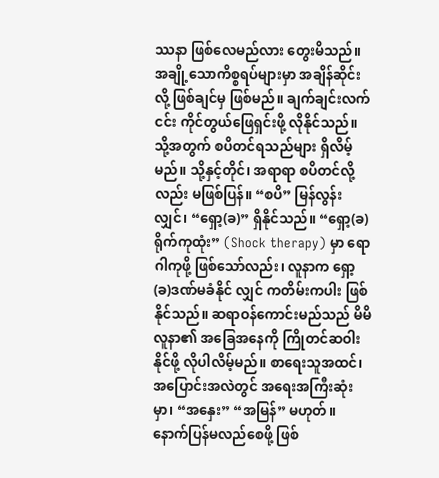ဿနာ ဖြစ်လေမည်လား တွေးမိသည်။ အချို့သောကိစ္စရပ်များမှာ အချိန်ဆိုင်းလို့ ဖြစ်ချင်မှ ဖြစ်မည်။ ချက်ချင်းလက်ငင်း ကိုင်တွယ်ဖြေရှင်းဖို့ လိုနိုင်သည်။ သို့အတွက် စပိတင်ရသည်များ ရှိလိမ့်မည်။ သို့နှင့်တိုင်၊ အရာရာ စပိတင်လို့လည်း မဖြစ်ပြန်။ “စပိ” မြန်လွန်းလျှင်၊ “ရှော့(ခ)” ရှိနိုင်သည်။ “ရှော့(ခ)ရိုက်ကုထုံး” (Shock therapy) မှာ ရောဂါကုဖို့ ဖြစ်သော်လည်း၊ လူနာက ရှော့(ခ)ဒဏ်မခံနိုင် လျှင် ကတိမ်းကပါး ဖြစ်နိုင်သည်။ ဆရာဝန်ကောင်းမည်သည် မိမိလူနာ၏ အခြေအနေကို ကြိုတင်ဆဝါး နိုင်ဖို့ လိုပါလိမ့်မည်။ စာရေးသူအထင်၊ အပြောင်းအလဲတွင် အရေးအကြီးဆုံးမှာ၊ “အနှေး” “အမြန်” မဟုတ်။ နောက်ပြန်မလည်စေဖို့ ဖြစ်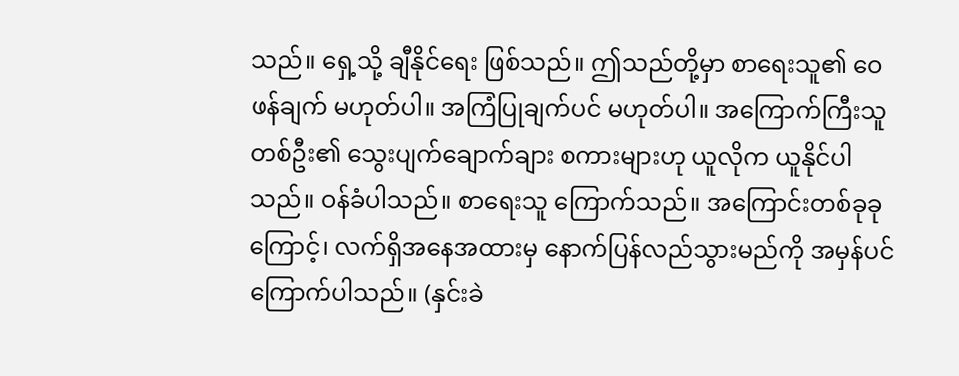သည်။ ရှေ့သို့ ချီနိုင်ရေး ဖြစ်သည်။ ဤသည်တို့မှာ စာရေးသူ၏ ဝေဖန်ချက် မဟုတ်ပါ။ အကြံပြုချက်ပင် မဟုတ်ပါ။ အကြောက်ကြီးသူတစ်ဦး၏ သွေးပျက်ချောက်ချား စကားများဟု ယူလိုက ယူနိုင်ပါသည်။ ဝန်ခံပါသည်။ စာရေးသူ ကြောက်သည်။ အကြောင်းတစ်ခုခုကြောင့်၊ လက်ရှိအနေအထားမှ နောက်ပြန်လည်သွားမည်ကို အမှန်ပင် ကြောက်ပါသည်။ (နှင်းခဲ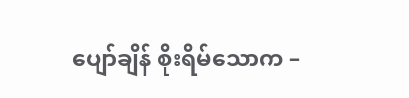ပျော်ချိန် စိုးရိမ်သောက –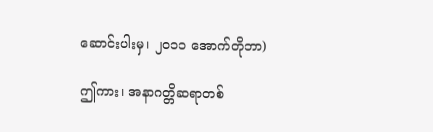ဆောင်းပါးမှ၊ ၂၀၁၁ အောက်တိုဘာ)

ဤကား၊ အနာဂတ္တိဆရာတစ်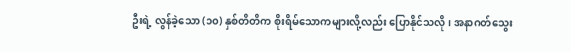ဦးရဲ့ လွန်ခဲ့သော (၁၀) နှစ်တိတိက စိုးရိမ်သောကများလို့လည်း ပြောနိုင်သလို၊ အနာဂတ်သွေး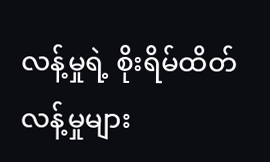လန့်မှုရဲ့ စိုးရိမ်ထိတ်လန့်မှုများ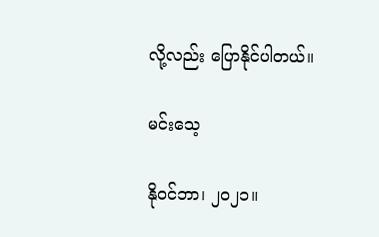လို့လည်း ပြောနိုင်ပါတယ်။

မင်းသေ့

နိုဝင်ဘာ၊ ၂၀၂၁။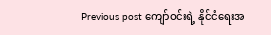Previous post ကျော်ဝင်းရဲ့ နိုင်ငံရေးအ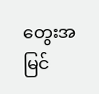တွေးအမြင်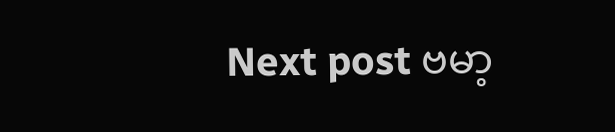Next post ဗမာ့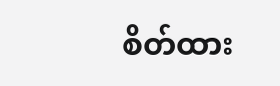စိတ်ထား